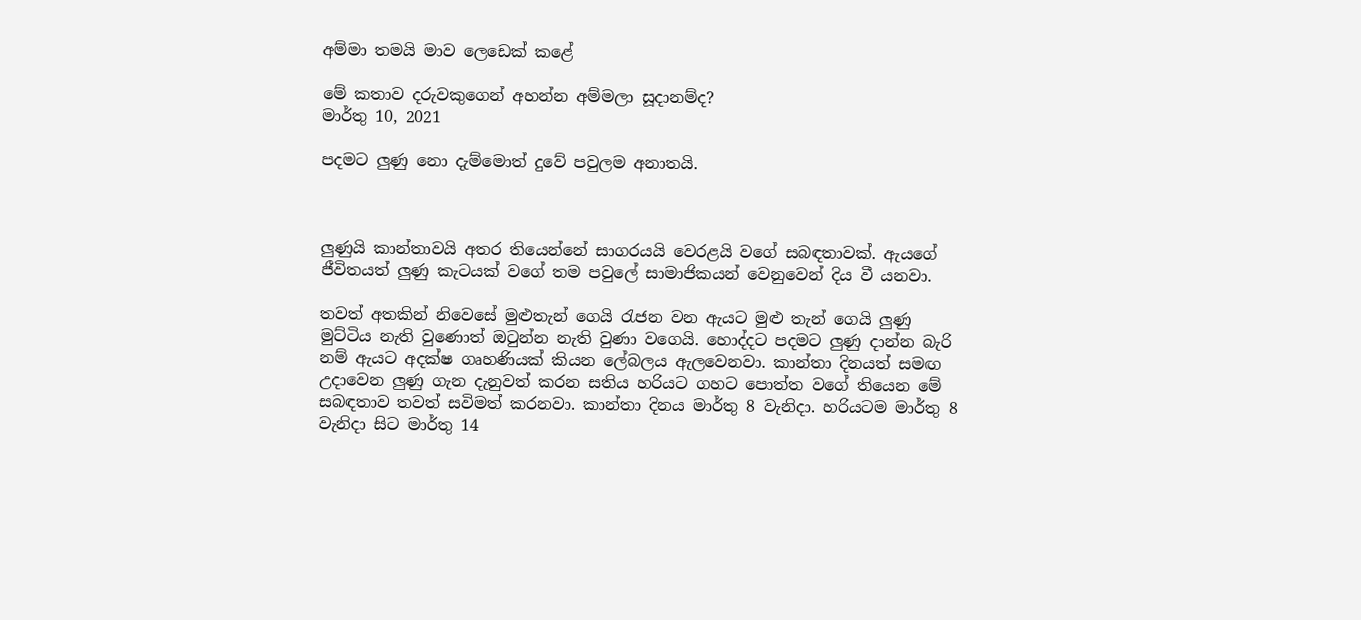අම්මා තමයි මාව ලෙඩෙක් කළේ

මේ කතාව දරුවකුගෙන් අහන්න අම්මලා සූදානම්ද?
මාර්තු 10, 2021

පදමට ලුණු නො දැම්මොත් දුවේ පවු‍ලම අනාතයි.



ලුණුයි කාන්තාවයි අතර තියෙන්නේ සාගරයයි වෙරළයි වගේ සබඳතාවක්. ඇයගේ ජීවිතයත් ලුණු කැටයක් වගේ තම පවුලේ සාමාජිකයන් වෙනුවෙන් දිය වී යනවා.

තවත් අතකින් නිවෙසේ මුළුතැන් ගෙයි රැජන වන ඇයට මුළු තැන් ගෙයි ලුණු මුට්ටිය නැති වුණොත් ඔටුන්න නැති වුණා වගෙයි. හොද්දට පදමට ලුණු දාන්න බැරි නම් ඇයට අදක්ෂ ගෘහණියක් කියන ලේබලය ඇලවෙනවා. කාන්තා දිනයත් සමඟ උදාවෙන ලුණු ගැන දැනුවත් කරන සතිය හරියට ගහට පොත්ත වගේ තියෙන මේ සබඳතාව තවත් සවිමත් කරනවා. කාන්තා දිනය මාර්තු 8 වැනිදා. හරියටම මාර්තු 8 වැනිදා සිට මාර්තු 14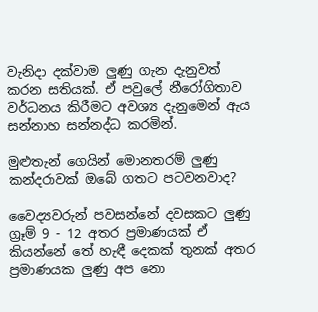වැනිදා දක්වාම ලුණු ගැන දැනුවත් කරන සතියක්. ඒ පවුලේ නීරෝගිතාව වර්ධනය කිරීමට අවශ්‍ය දැනුමෙන් ඇය සන්නාහ සන්නද්ධ කරමින්.

මුළුතැන් ගෙයින් මොනතරම් ලුණු කන්දරාවක් ඔබේ ගතට පටවනවාද?

වෛද්‍යවරුන් පවසන්නේ දවසකට ලුණු ග්‍රෑම් 9 - 12 අතර ප්‍රමාණයක් ඒ කියන්නේ තේ හැඳී දෙකක් තුනක් අතර ප්‍රමාණයක ලුණු අප නො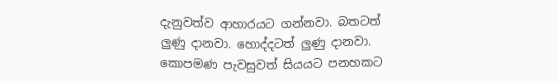දැනුවත්ව ආහාරයට ගන්නවා. බතටත් ලුණු දානවා. හොද්දටත් ලුණු දානවා. කොපමණ පැවසුවත් සියයට පනහකට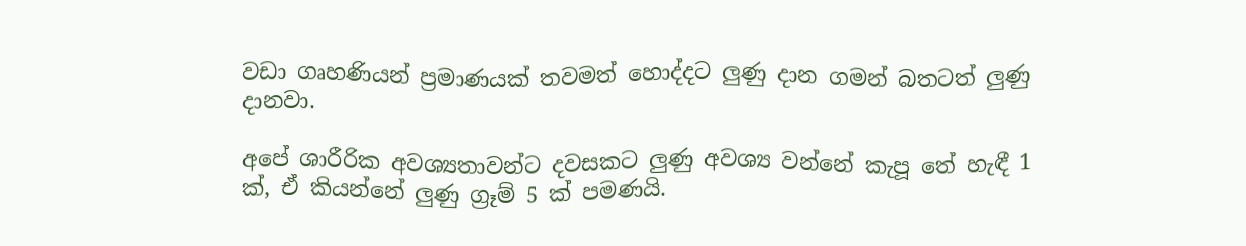වඩා ගෘහණියන් ප්‍රමාණයක් තවමත් හොද්දට ලුණු දාන ගමන් බතටත් ලුණු දානවා.

අපේ ශාරීරික අවශ්‍යතාවන්ට දවසකට ලුණු අවශ්‍ය වන්නේ කැපූ තේ හැඳී 1 ක්, ඒ කියන්නේ ලුණු ග්‍රෑම් 5 ක් පමණයි.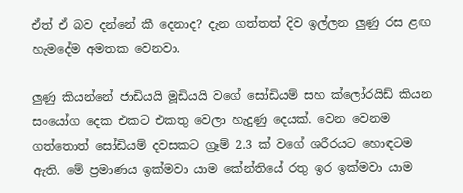ඒත් ඒ බව දන්නේ කී දෙනාද? දැන ගත්තත් දිව ඉල්ලන ලුණු රස ළඟ හැමදේම අමතක වෙනවා.

ලුණු කියන්නේ ජාඩියයි මූඩියයි වගේ සෝඩියම් සහ ක්ලෝරයිඩ් කියන සංයෝග දෙක එකට එකතු වෙලා හැදුණු දෙයක්. වෙන වෙනම ගත්තොත් සෝඩියම් දවසකට ග්‍රෑම් 2.3 ක් වගේ ශරීරයට හොඳටම ඇති. මේ ප්‍රමාණය ඉක්මවා යාම කේන්තියේ රතු ඉර ඉක්මවා යාම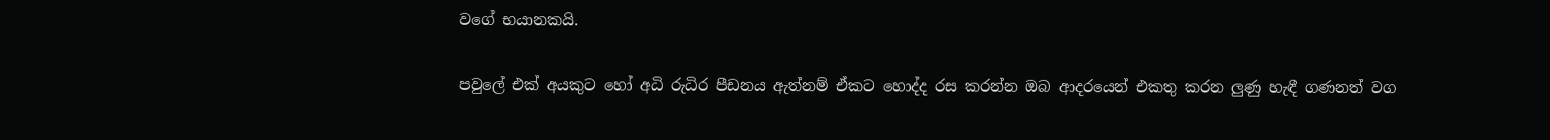වගේ භයානකයි.

පවුලේ එක් අයකුට හෝ අධි රුධිර පීඩනය ඇත්නම් ඒකට හොද්ද රස කරන්න ඔබ ආදරයෙන් එකතු කරන ලුණු හැඳී ගණනත් වග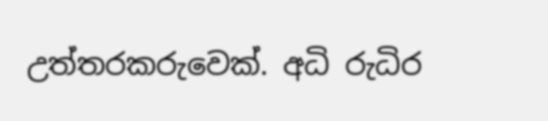උත්තරකරුවෙක්. අධි රුධිර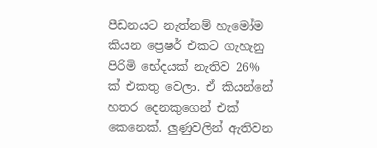පීඩනයට නැත්නම් හැමෝම කියන ප්‍රෙෂර් එකට ගැහැනු පිරිමි භේදයක් නැතිව 26% ක් එකතු වෙලා. ඒ කියන්නේ හතර දෙනකුගෙන් එක් කෙනෙක්. ලුණුවලින් ඇතිවන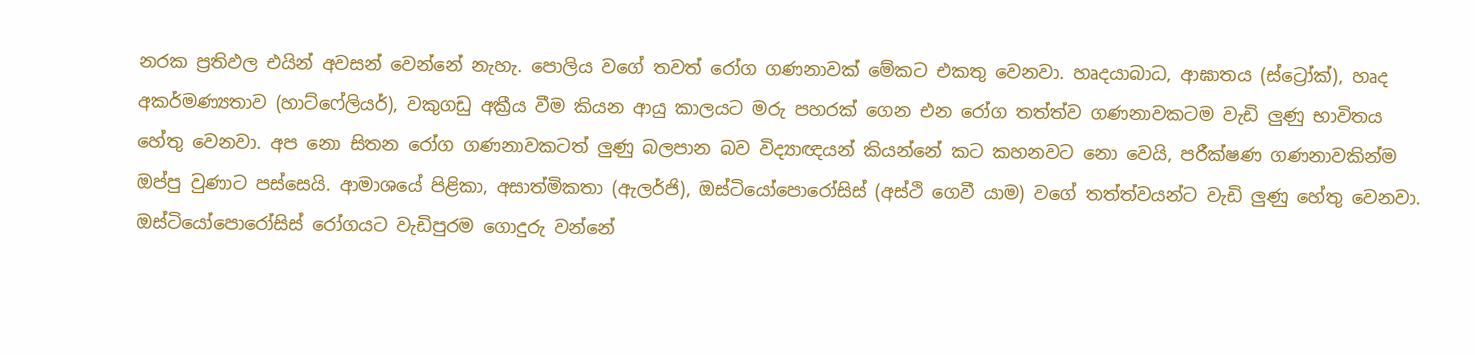නරක ප්‍රතිඵල එයින් අවසන් වෙන්නේ නැහැ. පොලිය වගේ තවත් රෝග ගණනාවක් මේකට එකතු වෙනවා. හෘදයාබාධ, ආඝාතය (ස්ට්‍රෝක්), හෘද අකර්මණ්‍යතාව (හාට්ෆේලියර්), වකුගඩු අක්‍රීය වීම කියන ආයු කාලයට මරු පහරක් ගෙන එන රෝග තත්ත්ව ගණනාවකටම වැඩි ලුණු භාවිතය හේතු වෙනවා. අප නො සිතන රෝග ගණනාවකටත් ලුණු බලපාන බව විද්‍යාඥයන් කියන්නේ කට කහනවට නො වෙයි, පරීක්ෂණ ගණනාවකින්ම ඔප්පු වුණාට පස්සෙයි. ආමාශයේ පිළිකා, අසාත්මිකතා (ඇලර්ජි), ඔස්ටියෝපොරෝසිස් (අස්ථි ගෙවී යාම) වගේ තත්ත්වයන්ට වැඩි ලුණු හේතු වෙනවා. ඔස්ටියෝපොරෝසිස් රෝගයට වැඩිපුරම ගොදුරු වන්නේ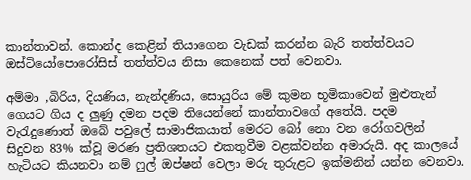කාන්තාවන්. කොන්ද කෙළින් තියාගෙන වැඩක් කරන්න බැරි තත්ත්වයට ඔස්ටියෝපොරෝසිස් තත්ත්වය නිසා කෙනෙක් පත් වෙනවා.

අම්මා ,බිරිය, දියණිය, නැන්දණිය, සොයුරිය මේ කුමන භූමිකාවෙන් මුළුතැන් ගෙය‍ට ගිය ද ලුණු දමන පදම තියෙන්නේ කාන්තාවගේ අතේයි. පදම වැරැදුණොත් ඔබේ පවුලේ සාමාජිකයාත් මෙරට බෝ නො වන රෝගවලින් සිදුවන 83% ක්වූ මරණ ප්‍රතිශතයට එකතුවීම වළක්වන්න අමාරුයි. අද කාලයේ හැටියට කියනවා නම් ෆුල් ඔප්ෂන් වෙලා මරු තුරුළට ඉක්මනින් යන්න වෙනවා.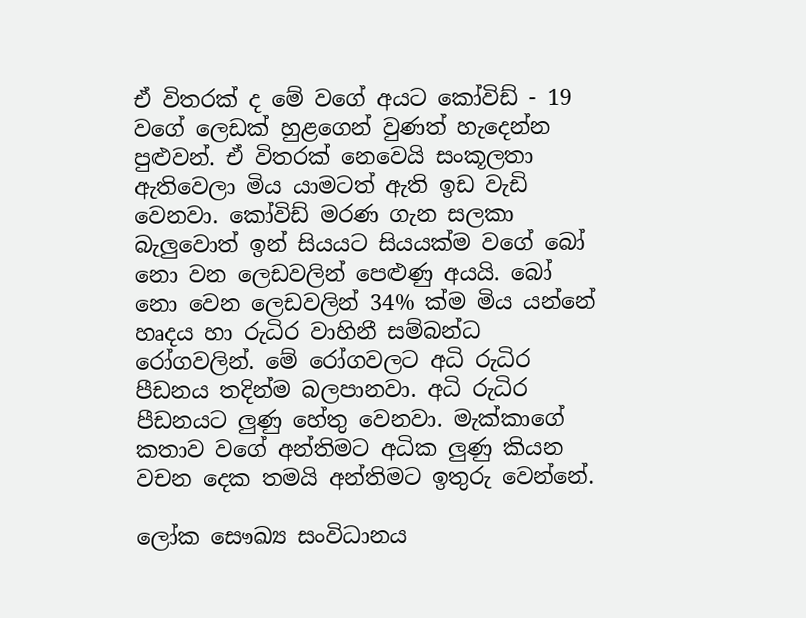ඒ විතරක් ද මේ වගේ අයට කෝවිඩ් - 19 වගේ ලෙඩක් හුළගෙන් වුණත් හැදෙන්න පුළුවන්. ඒ විතරක් නෙවෙයි සංකූලතා ඇතිවෙලා මිය යාමටත් ඇති ඉඩ වැඩි වෙනවා. කෝවිඩ් මරණ ගැන සලකා බැලුවොත් ඉන් සියයට සියයක්ම වගේ බෝ නො වන ලෙඩවලින් පෙළුණු අයයි. බෝ නො වෙන ලෙඩවලින් 34% ක්ම මිය යන්නේ හෘදය හා රුධිර වාහිනී සම්බන්ධ රෝගවලින්. මේ රෝගවලට අධි රුධිර පීඩනය තදින්ම බලපානවා. අධි රුධිර පීඩනයට ලුණු හේතු වෙනවා. මැක්කාගේ කතාව වගේ අන්තිමට අධික ලුණු කියන වචන දෙක තමයි අන්තිමට ඉතුරු වෙන්නේ.

ලෝක සෞඛ්‍ය සංවිධානය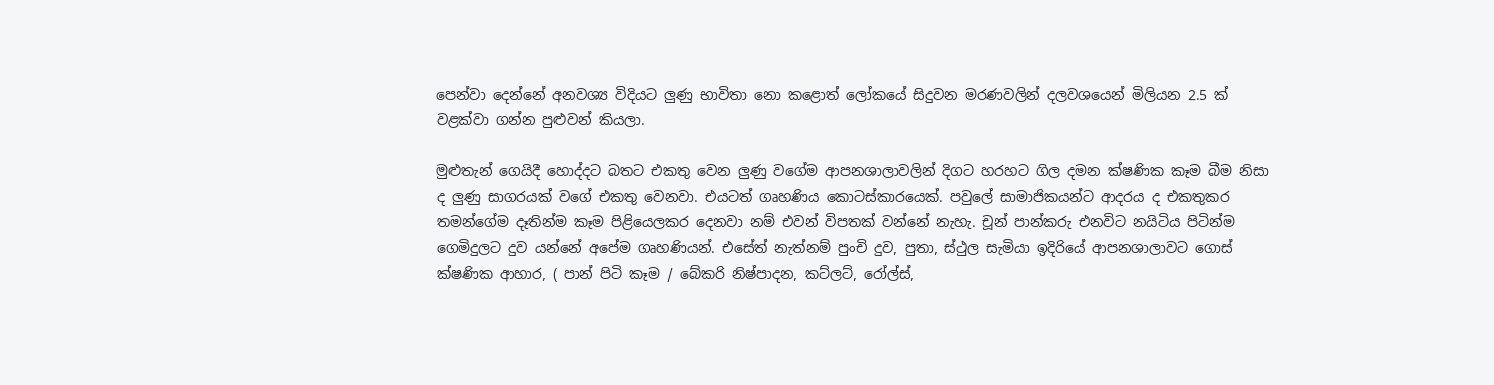පෙන්වා දෙන්නේ අනවශ්‍ය විදියට ලුණු භාවිතා නො කළොත් ලෝකයේ සිදුවන මරණවලින් දලවශයෙන් මිලියන 2.5 ක් වළක්වා ගන්න පුළුවන් කියලා.

මුළුතැන් ගෙයිදී හොද්දට බතට එකතු වෙන ලුණු වගේම ආපනශාලාවලින් දිගට හරහට ගිල දමන ක්ෂණික කෑම බීම නිසා ද ලුණු සාගරයක් වගේ එකතු වෙනවා. එයටත් ගෘහණිය කොටස්කාරයෙක්. පවුලේ සාමාජිකයන්ට ආදරය ද එකතුකර තමන්ගේම දෑතින්ම කෑම පිළියෙලකර දෙනවා නම් එවන් විපතක් වන්නේ නැහැ. චූන් පාන්කරු එනවිට නයිටිය පිටින්ම ගෙමිදුලට දුව යන්නේ අපේම ගෘහණියන්. එසේත් නැත්නම් පුංචි දුව, පුතා, ස්ථුල සැමියා ඉදිරියේ ආපනශාලාවට ගොස් ක්ෂණික ආහාර, ( පාන් පිටි කෑම / බේකරි නිෂ්පාදන, කට්ලට්, රෝල්ස්,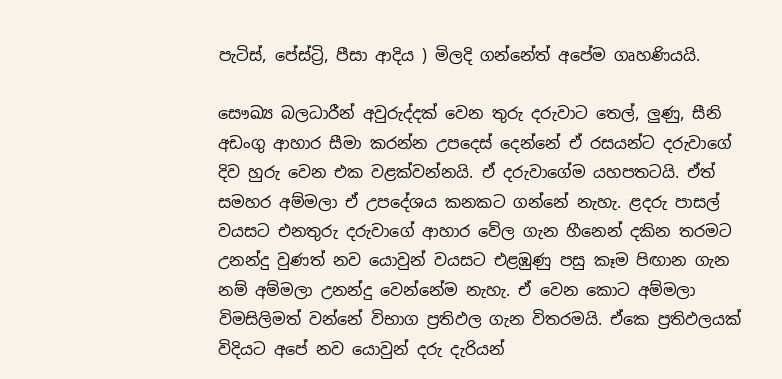පැටිස්, පේස්ට්‍රි, පීසා ආදිය ) මිලදි ගන්නේත් අපේම ගෘහණියයි.

සෞඛ්‍ය බලධාරීන් අවුරුද්දක් වෙන තුරු දරුවාට තෙල්, ලුණු, සීනි අඩංගු ආහාර සීමා කරන්න උපදෙස් දෙන්නේ ඒ රසයන්ට දරුවාගේ දිව හුරු වෙන එක වළක්වන්නයි. ඒ දරුවාගේම යහපතටයි. ඒත් සමහර අම්මලා ඒ උපදේශය කනකට ගන්නේ නැහැ. ළදරු පාසල් වයසට එනතුරු දරුවාගේ ආහාර වේල ගැන හීනෙන් දකින තරමට උනන්දු වුණත් නව යොවුන් වයසට එළඹුණු පසු කෑම පිඟාන ගැන නම් අම්මලා උනන්දු වෙන්නේම නැහැ. ඒ වෙන කොට අම්මලා විමසිලිමත් වන්නේ විභාග ප්‍රතිඵල ගැන විතරමයි. ඒකෙ ප්‍රතිඵලයක් විදියට අපේ නව යොවුන් දරු දැරියන්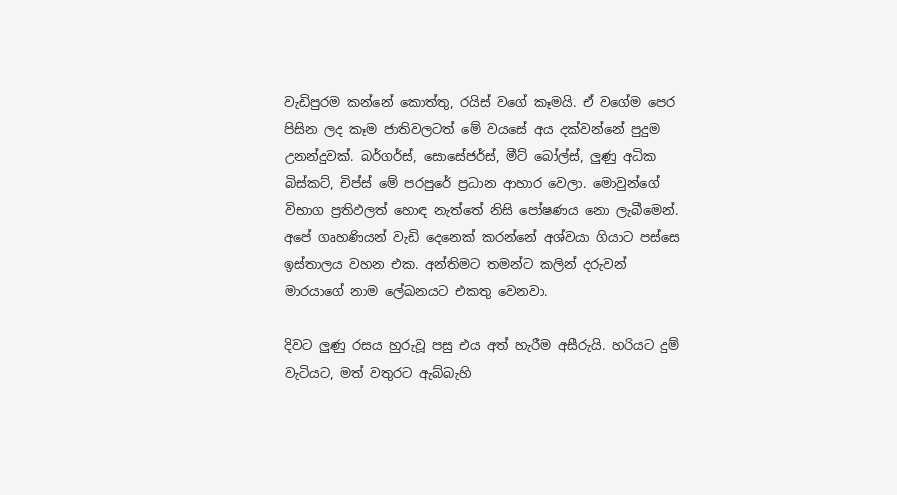වැඩිපුරම කන්නේ කොත්තු, රයිස් වගේ කෑමයි. ඒ වගේම පෙර පිසින ලද කෑම ජාතිවලටත් මේ වයසේ අය දක්වන්නේ පුදුම උනන්දුවක්. බර්ගර්ස්, සොසේජර්ස්, මීට් බෝල්ස්, ලුණු අධික බිස්කට්, චිප්ස් මේ පරපුරේ ප්‍රධාන ආහාර වෙලා. මොවුන්ගේ විභාග ප්‍රතිඵලත් හොඳ නැත්තේ නිසි පෝෂණය නො ලැබීමෙන්. අපේ ගෘහණියන් වැඩි දෙනෙක් කරන්නේ අශ්වයා ගියාට පස්සෙ ඉස්තාලය වහන එක. අන්තිමට තමන්ට කලින් දරුවන් මාරයාගේ නාම ලේඛනයට එකතු වෙනවා.

දිවට ලුණු රසය හුරුවූ පසු එය අත් හැරීම අසීරුයි. හරියට දුම් වැටියට, මත් වතුරට ඇබ්බැහි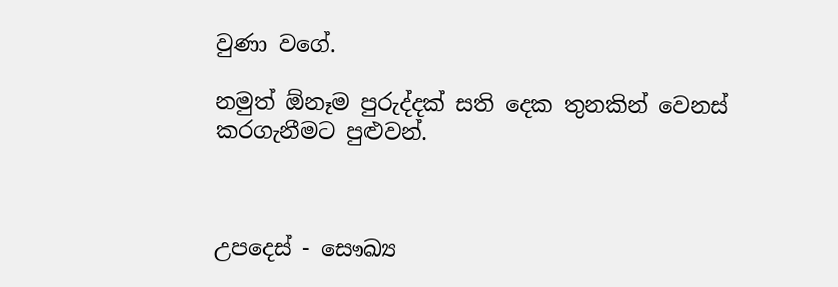වුණා වගේ.

නමුත් ඕනෑම පුරුද්දක් සති දෙක තුනකින් වෙනස් කරගැනීමට පුළුවන්.



උපදෙස් - සෞඛ්‍ය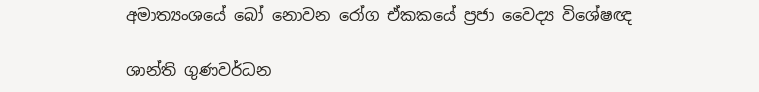අමාත්‍යංශයේ බෝ නොවන රෝග ඒකකයේ ප්‍රජා වෛද්‍ය විශේෂඥ

ශාන්ති ගුණවර්ධන